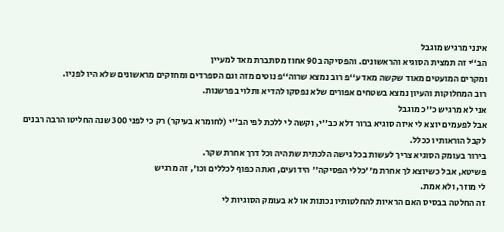אינני מרגיש מוגבל
הב‘‘י זה תמצית הסוגיא והראשונים. והפסיקה ב90 אחוז מסתברת מאד למעיין
ומקרים המועטים מאוד שקשה מאד ע‘‘פ רוב נמצא שרוה‘‘פ נוטים מזה וגם הספרדים ומחזקים מראשונים שלא היו לפניו.
רוב המחלוקות והעיון נמצא בשטחים אפורים שלא נפסקו להדיא ותלוי בפרשנות.
אני לא מרגיש כ''כ מוגבל
אבל לפעמים יוצא לי איזה סוגיא ברור דלא כב''י, וקשה לי ללכת לפי הב''י (לחומרא בעיקר) רק כי לפני 300 שנה החליטו הרבה רבנים לקבל הוראותיו ככלל.
בירור בעומק הסוגיא צריך לעשות בכל גישה הלכתית שתהיה וכל דרך אחרת שקר.
פשיטא, אבל כשיוצא לך אחרת מ''כללי הפסיקה'' הידועים, ואתה כפוף לכללים וכו', זה מרגיש
לי מוזר, ולא אמת.
זה החלטה בבסיס האם הראיות להחלטותיו נכונות או לא בעומק הסוגיות לי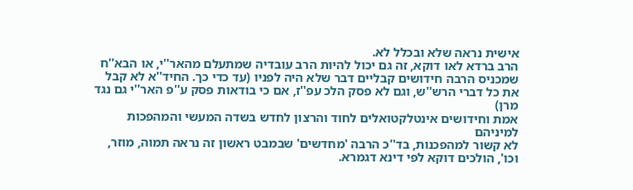אישית נראה שלא ובכלל לא.
הרב ברדא לאו דוקא, זה גם יכול להיות הרב עובדיה שמתעלם מהאר''י, או הבא''ח שמכניס הרבה חידושים קבליים דבר שלא היה לפניו (עד כדי כך. החיד''א לא קבל את כל דברי הרש''ש, וגם לא פסק הלכ עפ''ז, אם כי בודאות פסק ע''פ האר''י גם נגד מרן)
אמת וחידושים אינטלקטואלים לחוד והרצון לחדש בשדה המעשי והמהפכות למיניהם
לא קשור למהפכנות, בד''כ הרבה 'מחדשים' שבמבט ראשון זה נראה תמוה, מוזר, וכו', הולכים דוקא לפי דינא דגמרא.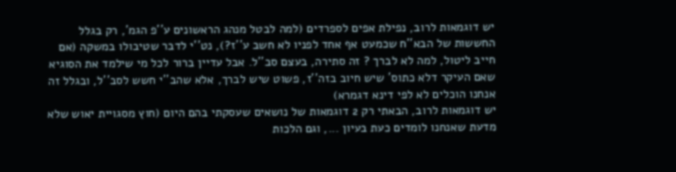יש דוגמאות לרוב, נפילת אפים לספרדים (למה לבטל מנהג הראשונים ע''פ הגמ', רק בגלל החששות של הבא''ח שכמעט אף אחד לפניו לא חשב ע''ז?), נט''י לדבר שטיבולו במשקה (אם חייב ליטול, למה לא לברך ? זה סתירה, בעצם סב''ל. אבל עדיין ברור לכל מי שילמד את הסוגיא שאם העיקר דלא כתוס' שיש חיוב בזה''ז, פשוט שיש לברך, אלא שהב''י חשש לסב''ל, ובגלל זה אנחנו הוכלים לא לפי דינא דגמרא)
יש דוגמאות לרוב, הבאתי רק 2 דוגמאות של נושאים שעסקתי בהם היום (חוץ מסגויית יאוש שלא מדעת שאנחנו לומדים כעת בעיון ..., וגם הלכות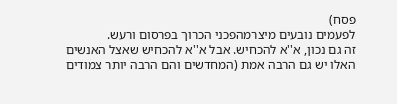פסח)
לפעמים נובעים מיצרמהפכני הכרוך בפרסום ורעש.
זה גם נכון, א''א להכחיש. אבל א''א להכחיש שאצל האנשים האלו יש גם הרבה אמת (המחדשים והם הרבה יותר צמודים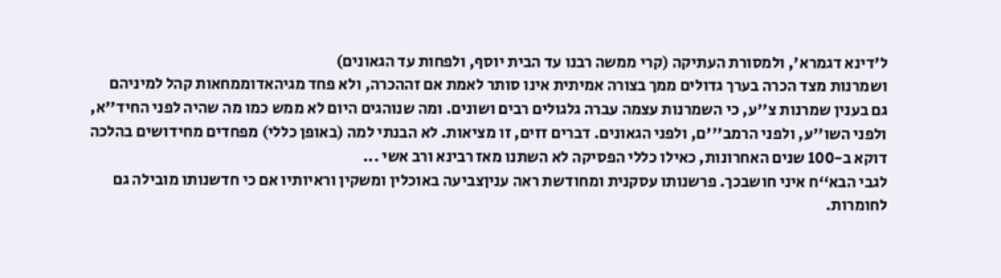ל'דינא דגמרא', ולמסורת העתיקה (קרי ממשה רבנו עד הבית יוסף, ולפחות עד הגאונים)
ושמרנות מצד הכרה בערך גדולים ממך בצורה אמיתית אינו סותר לאמת אם זההכרה, ולא פחד מגיהאדוממחאות קהל למיניהם
גם בענין שמרנות צ''ע, כי השמרנות עצמה עברה גלגולים רבים ושונים. ומה שנוהגים היום לא ממש כמו מה שהיה לפני החיד''א, ולפני השו''ע, ולפני הרמב'''ם, ולפני הגאונים. דברים זזים, זו מציאות. לא הבנתי למה (באופן כללי) מפחדים מחידושים בהלכה דוקא ב-100 שנים האחרונות, כאילו כללי הפסיקה לא השתנו מאז רבינא ורב אשי ...
לגבי הבא‘‘ח איני חושבכך. פרשנותו עסקנית ומחודשת ראה עניןצביעה באוכלין ומשקין וראיותיו אם כי חדשנותו מובילה גם לחומרות.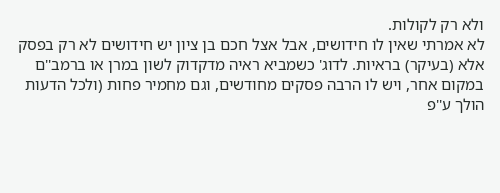ולא רק לקולות.
לא אמרתי שאין לו חידושים, אבל אצל חכם בן ציון יש חידושים לא רק בפסק אלא (בעיקר) בראיות. לדוג' כשמביא ראיה מדקדוק לשון במרן או ברמב''ם במקום אחר, ויש לו הרבה פסקים מחודשים, וגם מחמיר פחות (ולכל הדעות הולך ע''פ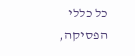כל כללי הפסיקה,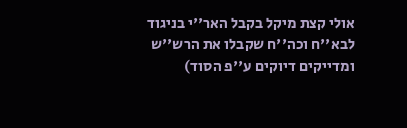אולי קצת מיקל בקבל האר''י בניגוד לבא''ח וכה''ח שקבלו את הרש''ש ומדייקים דיוקים ע''פ הסוד)